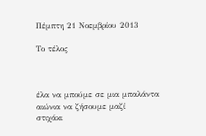Πέμπτη 21 Νοεμβρίου 2013

Το τέλος



έλα να μπούμε σε μια μπαλάντα
αιώνια να ζήσουμε μαζί
στιχάκι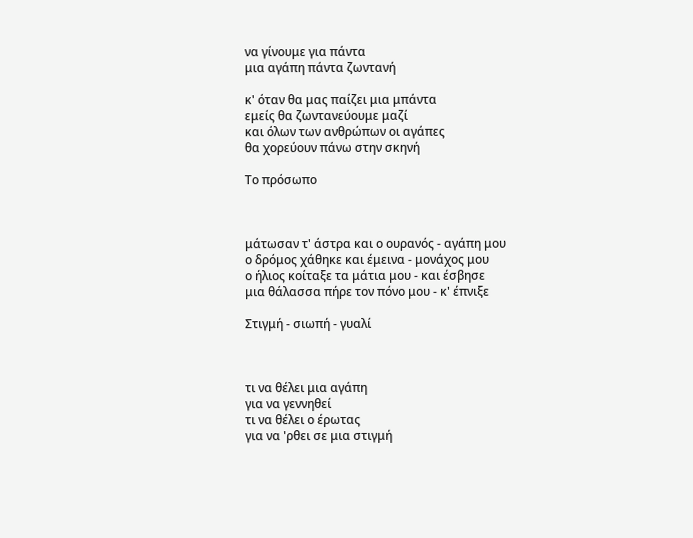να γίνουμε για πάντα
μια αγάπη πάντα ζωντανή

κ' όταν θα μας παίζει μια μπάντα
εμείς θα ζωντανεύουμε μαζί
και όλων των ανθρώπων οι αγάπες
θα χορεύουν πάνω στην σκηνή

Το πρόσωπο



μάτωσαν τ' άστρα και ο ουρανός - αγάπη μου
ο δρόμος χάθηκε και έμεινα - μονάχος μου
ο ήλιος κοίταξε τα μάτια μου - και έσβησε
μια θάλασσα πήρε τον πόνο μου - κ' έπνιξε

Στιγμή - σιωπή - γυαλί



τι να θέλει μια αγάπη
για να γεννηθεί
τι να θέλει ο έρωτας
για να 'ρθει σε μια στιγμή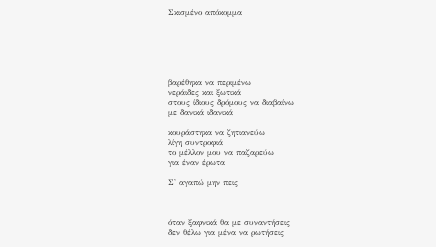Σκισμένο απόκομμα






βαρέθηκα να περιμένω
νεράιδες και ξωτικά
στους ίδιους δρόμους να διαβαίνω
με δανικά ιδανικά

κουράστηκα να ζητιανεύω
λίγη συντροφιά
το μέλλον μου να παζαρεύω
για έναν έρωτα

Σ' αγαπώ μην πεις



όταν ξαφνικά θα με συναντήσεις
δεν θέλω για μένα να ρωτήσεις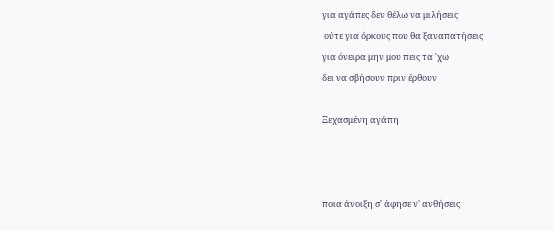για αγάπες δεν θέλω να μιλήσεις
 ούτε για όρκους που θα ξαναπατήσεις
για όνειρα μην μου πεις τα 'χω
δει να σβήσουν πριν έρθουν

Ξεχασμένη αγάπη



ποια άνοιξη σ' άφησε ν' ανθήσεις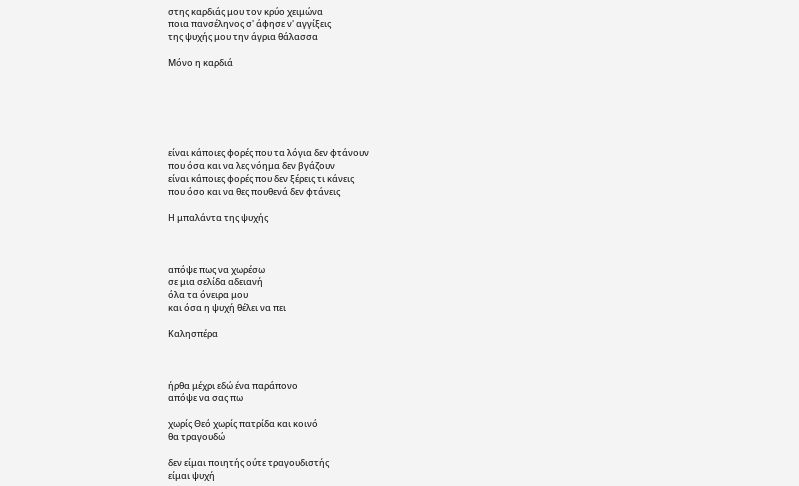στης καρδιάς μου τον κρύο χειμώνα
ποια πανσέληνος σ' άφησε ν' αγγίξεις
της ψυχής μου την άγρια θάλασσα

Μόνο η καρδιά






είναι κάποιες φορές που τα λόγια δεν φτάνουν
που όσα και να λες νόημα δεν βγάζουν
είναι κάποιες φορές που δεν ξέρεις τι κάνεις
που όσο και να θες πουθενά δεν φτάνεις

Η μπαλάντα της ψυχής



απόψε πως να χωρέσω
σε μια σελίδα αδειανή
όλα τα όνειρα μου
και όσα η ψυχή θέλει να πει

Καλησπέρα



ήρθα μέχρι εδώ ένα παράπονο
απόψε να σας πω

χωρίς Θεό χωρίς πατρίδα και κοινό
θα τραγουδώ

δεν είμαι ποιητής ούτε τραγουδιστής
είμαι ψυχή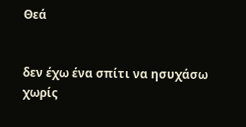Θεά


δεν έχω ένα σπίτι να ησυχάσω
χωρίς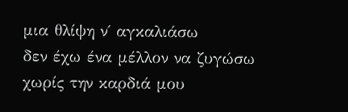μια θλίψη ν΄ αγκαλιάσω
δεν έχω ένα μέλλον να ζυγώσω
χωρίς την καρδιά μου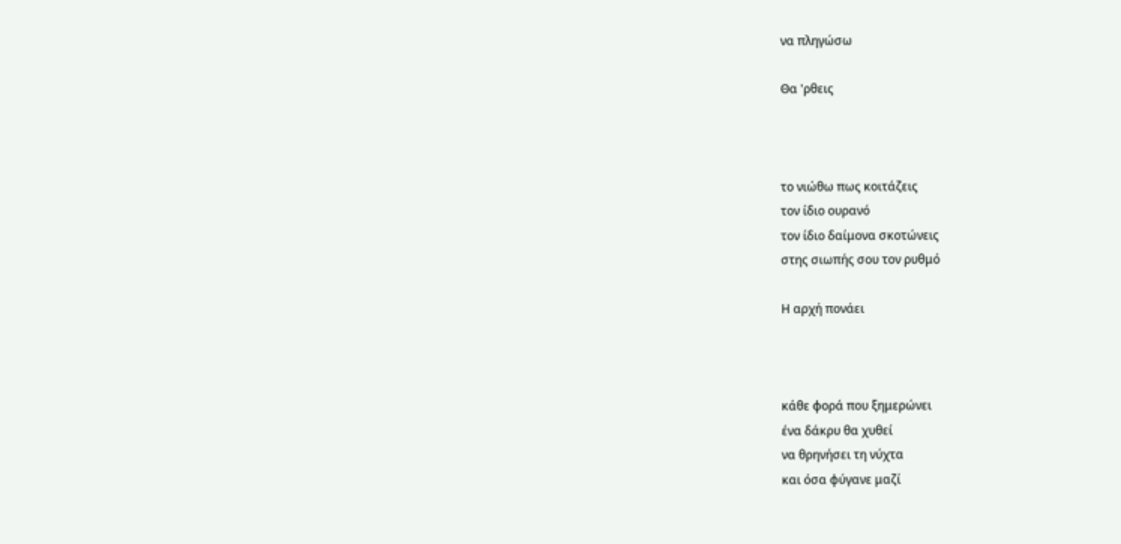να πληγώσω

Θα 'ρθεις



το νιώθω πως κοιτάζεις
τον ίδιο ουρανό
τον ίδιο δαίμονα σκοτώνεις
στης σιωπής σου τον ρυθμό

Η αρχή πονάει



κάθε φορά που ξημερώνει
ένα δάκρυ θα χυθεί
να θρηνήσει τη νύχτα
και όσα φύγανε μαζί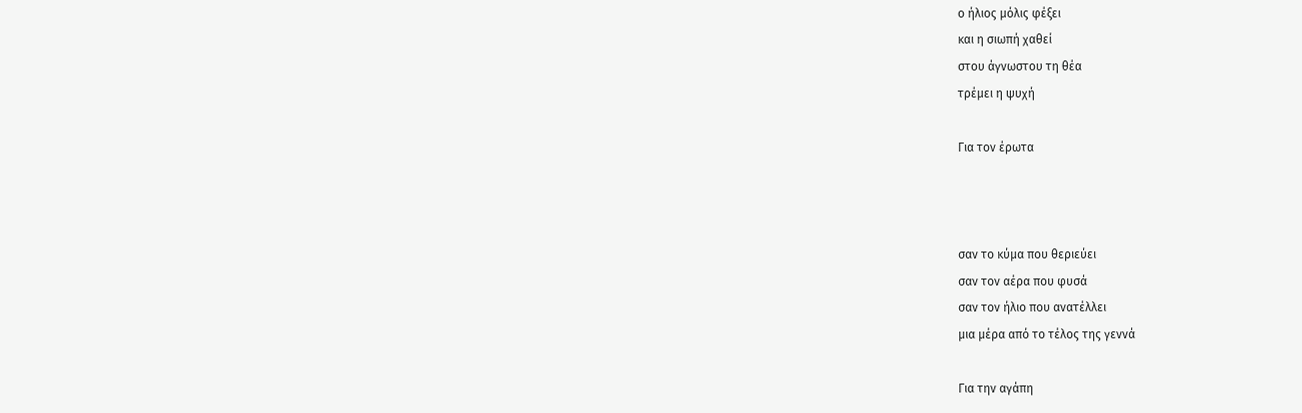ο ήλιος μόλις φέξει
και η σιωπή χαθεί
στου άγνωστου τη θέα
τρέμει η ψυχή

Για τον έρωτα



σαν το κύμα που θεριεύει
σαν τον αέρα που φυσά
σαν τον ήλιο που ανατέλλει
μια μέρα από το τέλος της γεννά

Για την αγάπη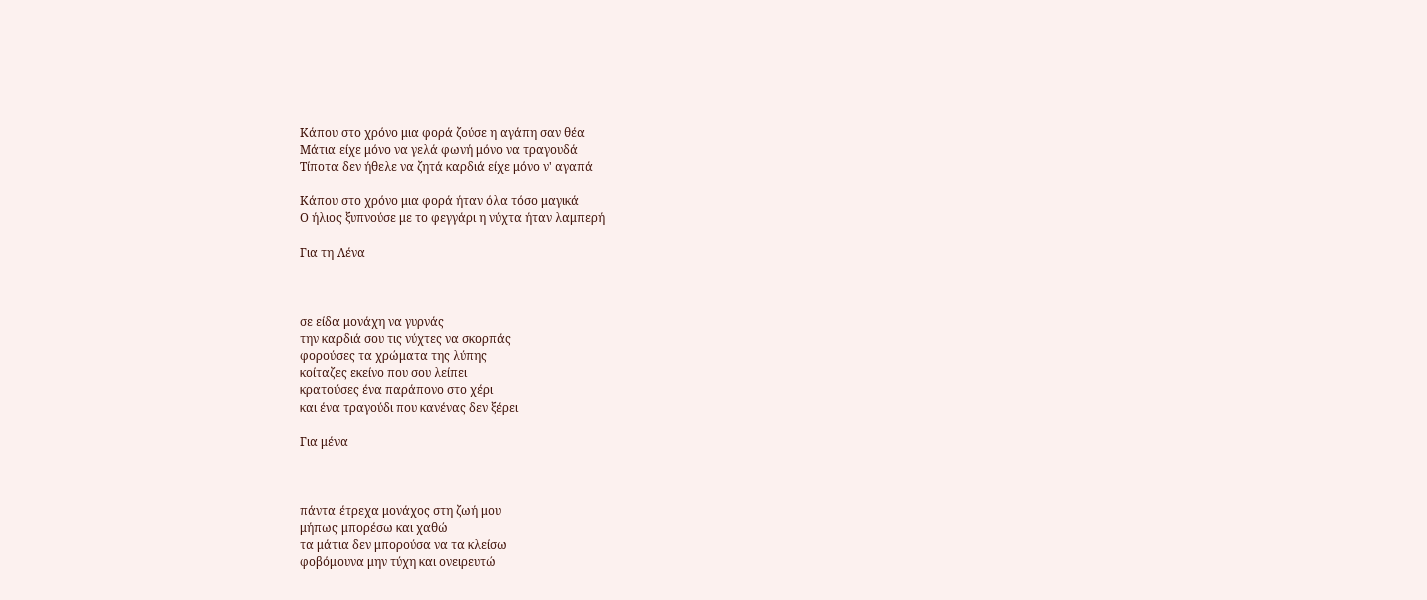Κάπου στο χρόνο μια φορά ζούσε η αγάπη σαν θέα
Μάτια είχε μόνο να γελά φωνή μόνο να τραγουδά
Τίποτα δεν ήθελε να ζητά καρδιά είχε μόνο ν' αγαπά

Κάπου στο χρόνο μια φορά ήταν όλα τόσο μαγικά
Ο ήλιος ξυπνούσε με το φεγγάρι η νύχτα ήταν λαμπερή

Για τη Λένα



σε είδα μονάχη να γυρνάς
την καρδιά σου τις νύχτες να σκορπάς
φορούσες τα χρώματα της λύπης
κοίταζες εκείνο που σου λείπει
κρατούσες ένα παράπονο στο χέρι
και ένα τραγούδι που κανένας δεν ξέρει

Για μένα



πάντα έτρεχα μονάχος στη ζωή μου
μήπως μπορέσω και χαθώ
τα μάτια δεν μπορούσα να τα κλείσω
φοβόμουνα μην τύχη και ονειρευτώ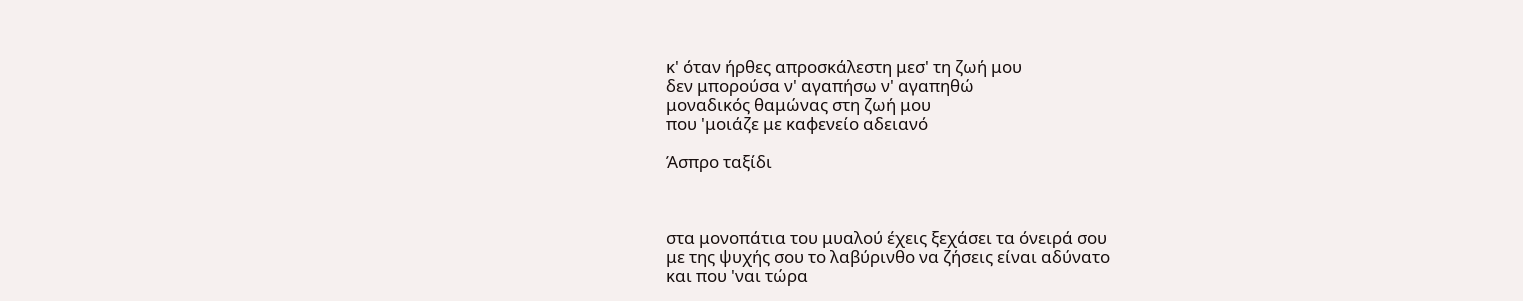κ' όταν ήρθες απροσκάλεστη μεσ' τη ζωή μου
δεν μπορούσα ν' αγαπήσω ν' αγαπηθώ
μοναδικός θαμώνας στη ζωή μου
που 'μοιάζε με καφενείο αδειανό

Άσπρο ταξίδι



στα μονοπάτια του μυαλού έχεις ξεχάσει τα όνειρά σου
με της ψυχής σου το λαβύρινθο να ζήσεις είναι αδύνατο
και που 'ναι τώρα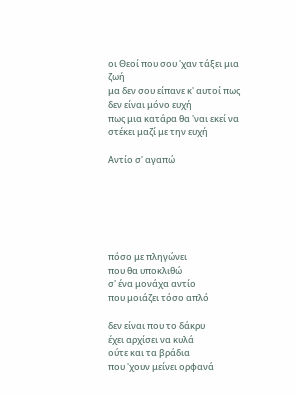οι Θεοί που σου 'χαν τάξει μια ζωή
μα δεν σου είπανε κ' αυτοί πως δεν είναι μόνο ευχή
πως μια κατάρα θα 'ναι εκεί να στέκει μαζί με την ευχή

Αντίο σ' αγαπώ






πόσο με πληγώνει
που θα υποκλιθώ
σ' ένα μονάχα αντίο
που μοιάζει τόσο απλό

δεν είναι που το δάκρυ
έχει αρχίσει να κυλά
ούτε και τα βράδια
που 'χουν μείνει ορφανά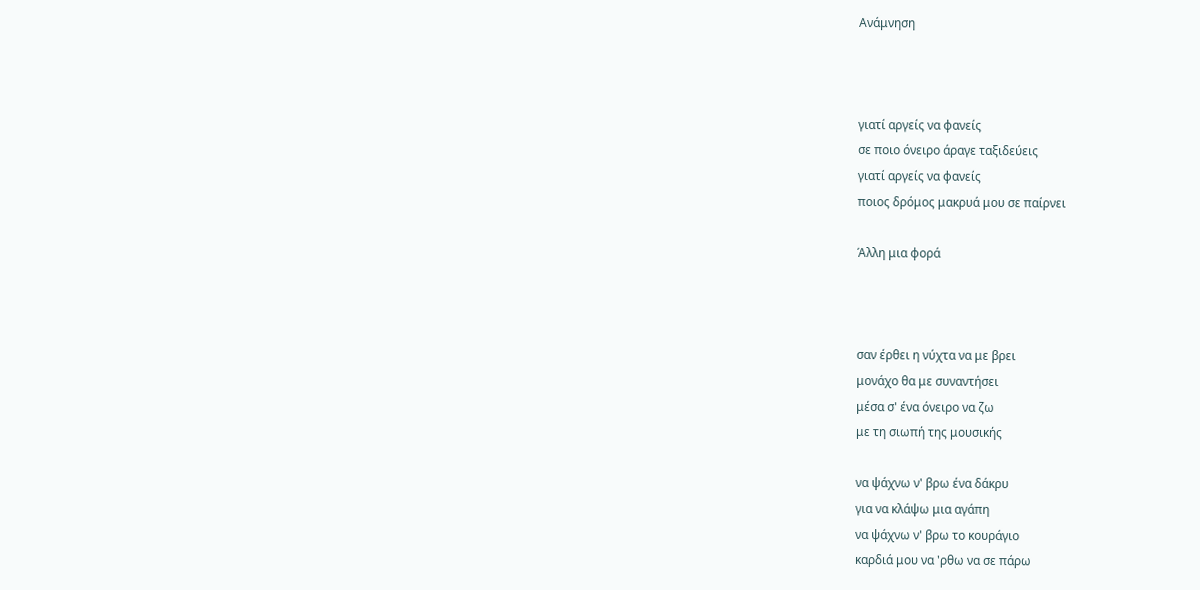Ανάμνηση



γιατί αργείς να φανείς
σε ποιο όνειρο άραγε ταξιδεύεις
γιατί αργείς να φανείς
ποιος δρόμος μακρυά μου σε παίρνει

Άλλη μια φορά



σαν έρθει η νύχτα να με βρει
μονάχο θα με συναντήσει
μέσα σ' ένα όνειρο να ζω
με τη σιωπή της μουσικής

να ψάχνω ν' βρω ένα δάκρυ
για να κλάψω μια αγάπη
να ψάχνω ν' βρω το κουράγιο
καρδιά μου να 'ρθω να σε πάρω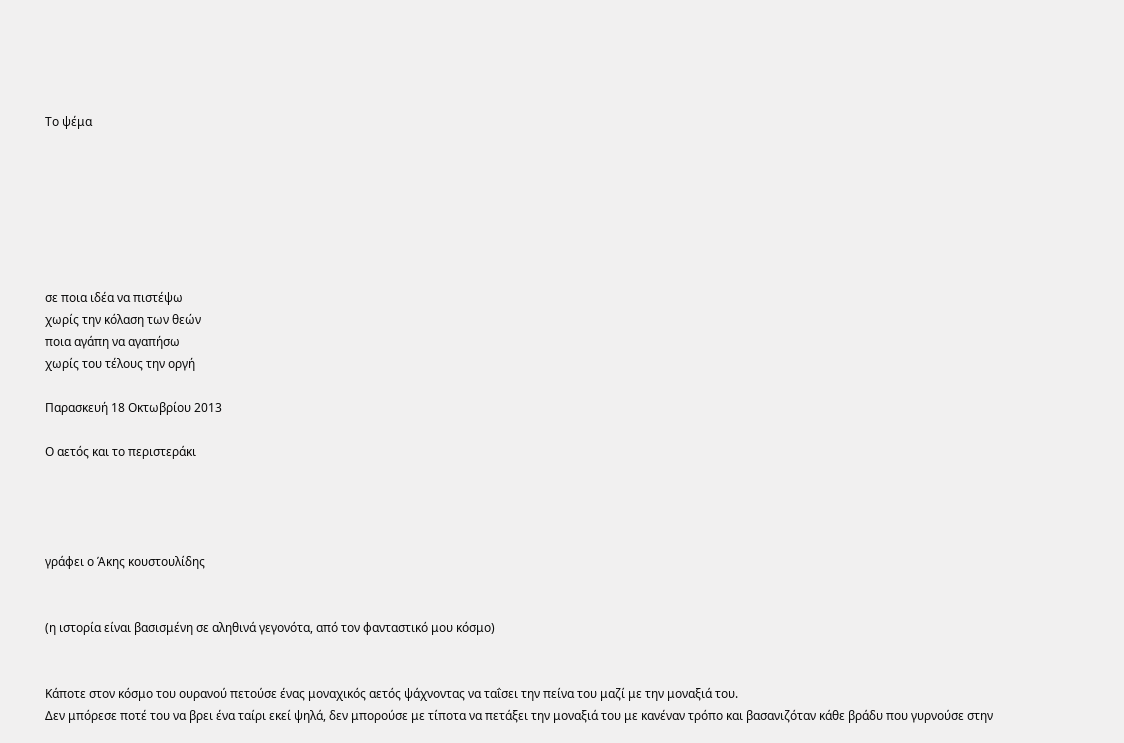Το ψέμα







σε ποια ιδέα να πιστέψω
χωρίς την κόλαση των θεών
ποια αγάπη να αγαπήσω
χωρίς του τέλους την οργή

Παρασκευή 18 Οκτωβρίου 2013

Ο αετός και το περιστεράκι




γράφει ο Άκης κουστουλίδης


(η ιστορία είναι βασισμένη σε αληθινά γεγονότα, από τον φανταστικό μου κόσμο)


Κάποτε στον κόσμο του ουρανού πετούσε ένας μοναχικός αετός ψάχνοντας να ταΐσει την πείνα του μαζί με την μοναξιά του.
Δεν μπόρεσε ποτέ του να βρει ένα ταίρι εκεί ψηλά, δεν μπορούσε με τίποτα να πετάξει την μοναξιά του με κανέναν τρόπο και βασανιζόταν κάθε βράδυ που γυρνούσε στην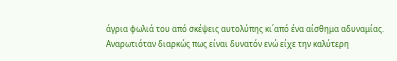άγρια φωλιά του από σκέψεις αυτολύπης κι΄από ένα αίσθημα αδυναμίας.
Αναρωτιόταν διαρκώς πως είναι δυνατόν ενώ είχε την καλύτερη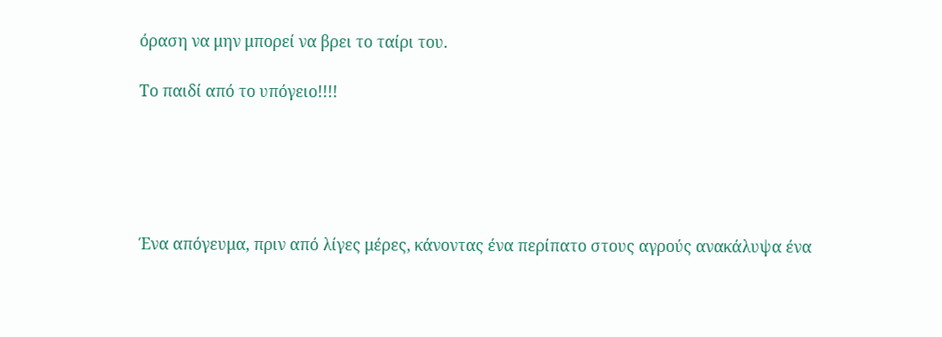όραση να μην μπορεί να βρει το ταίρι του.

Το παιδί από το υπόγειο!!!!





Ένα απόγευμα, πριν από λίγες μέρες, κάνοντας ένα περίπατο στους αγρούς ανακάλυψα ένα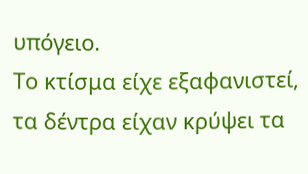υπόγειο.
Το κτίσμα είχε εξαφανιστεί, τα δέντρα είχαν κρύψει τα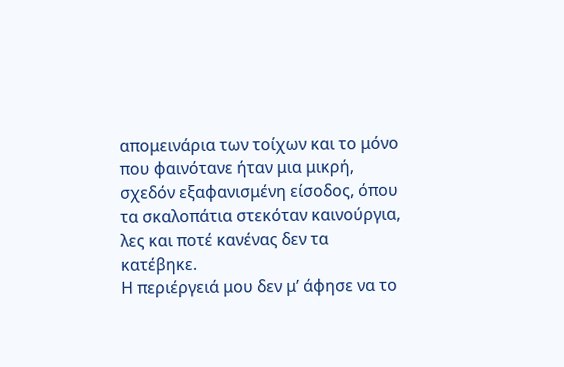απομεινάρια των τοίχων και το μόνο που φαινότανε ήταν μια μικρή, σχεδόν εξαφανισμένη είσοδος, όπου τα σκαλοπάτια στεκόταν καινούργια, λες και ποτέ κανένας δεν τα κατέβηκε.
Η περιέργειά μου δεν μ’ άφησε να το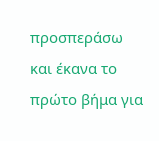προσπεράσω και έκανα το πρώτο βήμα για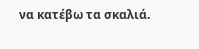να κατέβω τα σκαλιά.